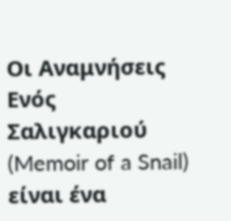Οι Αναμνήσεις Ενός Σαλιγκαριού (Memoir of a Snail) είναι ένα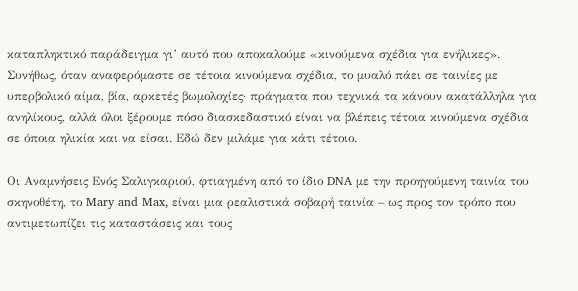καταπληκτικό παράδειγμα γι’ αυτό που αποκαλούμε «κινούμενα σχέδια για ενήλικες». Συνήθως, όταν αναφερόμαστε σε τέτοια κινούμενα σχέδια, το μυαλό πάει σε ταινίες με υπερβολικό αίμα, βία, αρκετές βωμολοχίες· πράγματα που τεχνικά τα κάνουν ακατάλληλα για ανηλίκους, αλλά όλοι ξέρουμε πόσο διασκεδαστικό είναι να βλέπεις τέτοια κινούμενα σχέδια σε όποια ηλικία και να είσαι. Εδώ δεν μιλάμε για κάτι τέτοιο.

Οι Αναμνήσεις Ενός Σαλιγκαριού, φτιαγμένη από το ίδιο DNA με την προηγούμενη ταινία του σκηνοθέτη, το Mary and Max, είναι μια ρεαλιστικά σοβαρή ταινία – ως προς τον τρόπο που αντιμετωπίζει τις καταστάσεις και τους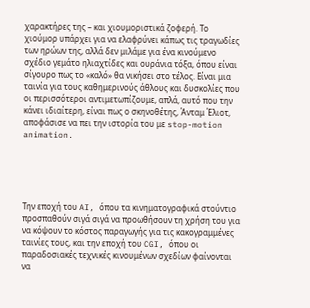χαρακτήρες της – και χιουμοριστικά ζοφερή. Το χιούμορ υπάρχει για να ελαφρύνει κάπως τις τραγωδίες των ηρώων της, αλλά δεν μιλάμε για ένα κινούμενο σχέδιο γεμάτο ηλιαχτίδες και ουράνια τόξα, όπου είναι σίγουρο πως το «καλό» θα νικήσει στο τέλος. Είναι μια ταινία για τους καθημερινούς άθλους και δυσκολίες που οι περισσότεροι αντιμετωπίζουμε, απλά, αυτό που την κάνει ιδιαίτερη, είναι πως ο σκηνοθέτης, Άνταμ Έλιοτ, αποφάσισε να πει την ιστορία του με stop-motion animation.





Την εποχή του AI, όπου τα κινηματογραφικά στούντιο προσπαθούν σιγά σιγά να προωθήσουν τη χρήση του για να κόψουν το κόστος παραγωγής για τις κακογραμμένες ταινίες τους, και την εποχή του CGI, όπου οι παραδοσιακές τεχνικές κινουμένων σχεδίων φαίνονται να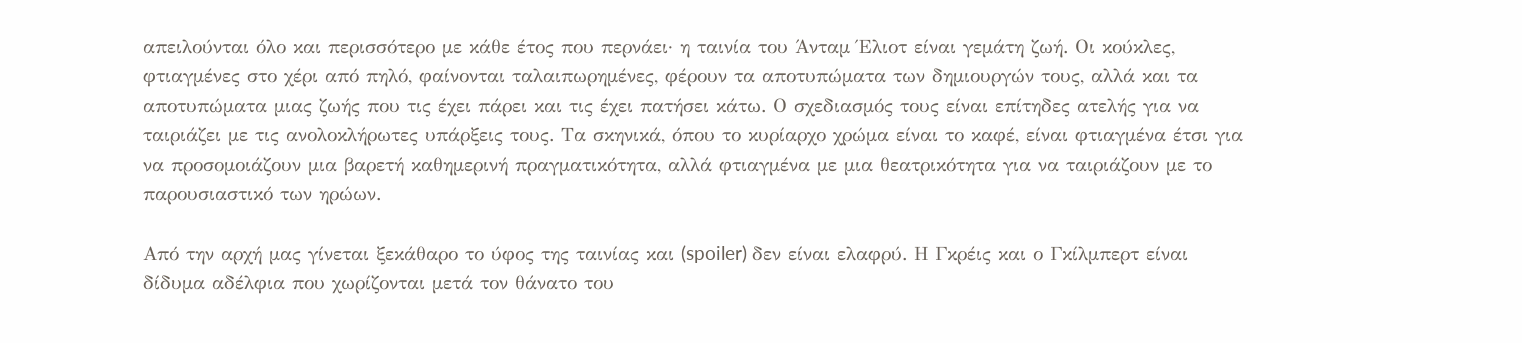απειλούνται όλο και περισσότερο με κάθε έτος που περνάει· η ταινία του Άνταμ Έλιοτ είναι γεμάτη ζωή. Οι κούκλες, φτιαγμένες στο χέρι από πηλό, φαίνονται ταλαιπωρημένες, φέρουν τα αποτυπώματα των δημιουργών τους, αλλά και τα αποτυπώματα μιας ζωής που τις έχει πάρει και τις έχει πατήσει κάτω. Ο σχεδιασμός τους είναι επίτηδες ατελής για να ταιριάζει με τις ανολοκλήρωτες υπάρξεις τους. Τα σκηνικά, όπου το κυρίαρχο χρώμα είναι το καφέ, είναι φτιαγμένα έτσι για να προσομοιάζουν μια βαρετή καθημερινή πραγματικότητα, αλλά φτιαγμένα με μια θεατρικότητα για να ταιριάζουν με το παρουσιαστικό των ηρώων.

Από την αρχή μας γίνεται ξεκάθαρο το ύφος της ταινίας και (spoiler) δεν είναι ελαφρύ. Η Γκρέις και ο Γκίλμπερτ είναι δίδυμα αδέλφια που χωρίζονται μετά τον θάνατο του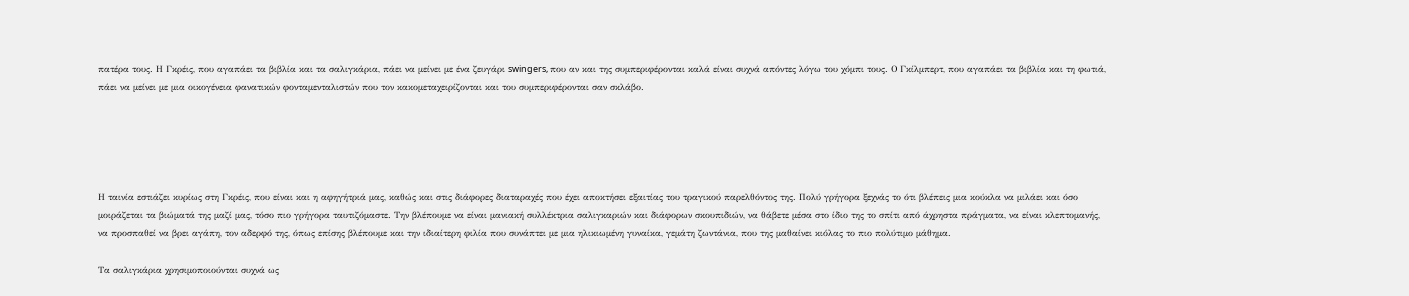πατέρα τους. Η Γκρέις, που αγαπάει τα βιβλία και τα σαλιγκάρια, πάει να μείνει με ένα ζευγάρι swingers, που αν και της συμπεριφέρονται καλά είναι συχνά απόντες λόγω του χόμπι τους. Ο Γκίλμπερτ, που αγαπάει τα βιβλία και τη φωτιά, πάει να μείνει με μια οικογένεια φανατικών φονταμενταλιστών που τον κακομεταχειρίζονται και του συμπεριφέρονται σαν σκλάβο.





Η ταινία εστιάζει κυρίως στη Γκρέις, που είναι και η αφηγήτριά μας, καθώς και στις διάφορες διαταραχές που έχει αποκτήσει εξαιτίας του τραγικού παρελθόντος της. Πολύ γρήγορα ξεχνάς το ότι βλέπεις μια κούκλα να μιλάει και όσο μοιράζεται τα βιώματά της μαζί μας, τόσο πιο γρήγορα ταυτιζόμαστε. Την βλέπουμε να είναι μανιακή συλλέκτρια σαλιγκαριών και διάφορων σκουπιδιών, να θάβετε μέσα στο ίδιο της το σπίτι από άχρηστα πράγματα, να είναι κλεπτομανής, να προσπαθεί να βρει αγάπη, τον αδερφό της, όπως επίσης βλέπουμε και την ιδιαίτερη φιλία που συνάπτει με μια ηλικιωμένη γυναίκα, γεμάτη ζωντάνια, που της μαθαίνει κιόλας το πιο πολύτιμο μάθημα.

Τα σαλιγκάρια χρησιμοποιούνται συχνά ως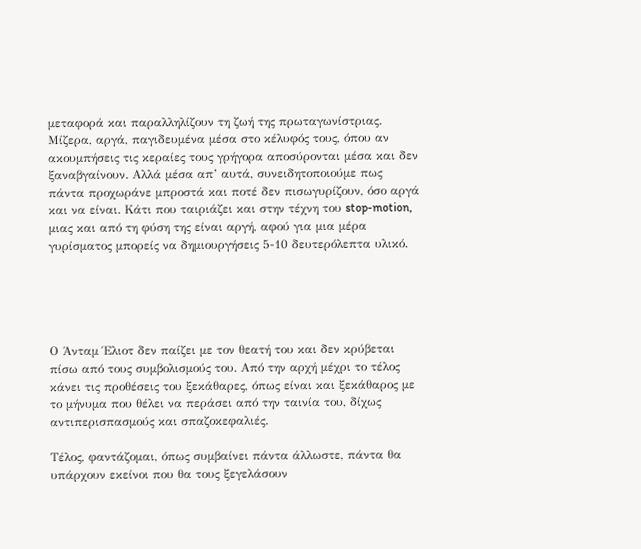μεταφορά και παραλληλίζουν τη ζωή της πρωταγωνίστριας. Μίζερα, αργά, παγιδευμένα μέσα στο κέλυφός τους, όπου αν ακουμπήσεις τις κεραίες τους γρήγορα αποσύρονται μέσα και δεν ξαναβγαίνουν. Αλλά μέσα απ’ αυτά, συνειδητοποιούμε πως πάντα προχωράνε μπροστά και ποτέ δεν πισωγυρίζουν, όσο αργά και να είναι. Κάτι που ταιριάζει και στην τέχνη του stop-motion, μιας και από τη φύση της είναι αργή, αφού για μια μέρα γυρίσματος μπορείς να δημιουργήσεις 5-10 δευτερόλεπτα υλικό.





Ο Άνταμ Έλιοτ δεν παίζει με τον θεατή του και δεν κρύβεται πίσω από τους συμβολισμούς του. Από την αρχή μέχρι το τέλος κάνει τις προθέσεις του ξεκάθαρες, όπως είναι και ξεκάθαρος με το μήνυμα που θέλει να περάσει από την ταινία του, δίχως αντιπερισπασμούς και σπαζοκεφαλιές.

Τέλος, φαντάζομαι, όπως συμβαίνει πάντα άλλωστε, πάντα θα υπάρχουν εκείνοι που θα τους ξεγελάσουν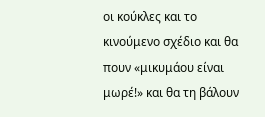οι κούκλες και το κινούμενο σχέδιο και θα πουν «μικυμάου είναι μωρέ!» και θα τη βάλουν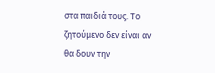στα παιδιά τους. Το ζητούμενο δεν είναι αν θα δουν την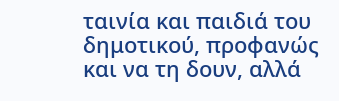ταινία και παιδιά του δημοτικού, προφανώς και να τη δουν, αλλά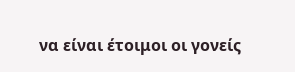να είναι έτοιμοι οι γονείς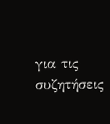για τις συζητήσεις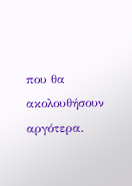που θα ακολουθήσουν αργότερα.